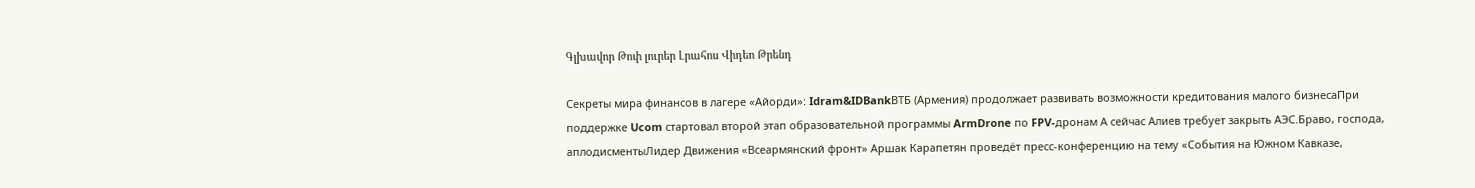Գլխավոր Թոփ լուրեր Լրահոս Վիդեո Թրենդ

Секреты мира финансов в лагере «Айорди»: Idram&IDBankВТБ (Армения) продолжает развивать возможности кредитования малого бизнесаПри поддержке Ucom стартовал второй этап образовательной программы ArmDrone по FPV-дронам А сейчас Алиев требует закрыть АЭС.Браво, господа, аплодисментыЛидер Движения «Всеармянский фронт» Аршак Карапетян проведёт пресс-конференцию на тему «События на Южном Кавказе,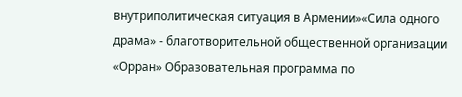внутриполитическая ситуация в Армении»«Сила одного драма» - благотворительной общественной организации «Орран» Образовательная программа по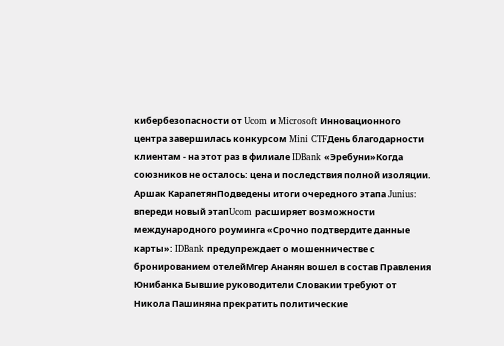кибербезопасности от Ucom и Microsoft Инновационного центра завершилась конкурсом Mini CTFДень благодарности клиентам - на этот раз в филиале IDBank «Эребуни»Когда союзников не осталось: цена и последствия полной изоляции. Аршак КарапетянПодведены итоги очередного этапа Junius: впереди новый этапUcom расширяет возможности международного роуминга «Срочно подтвердите данные карты»: IDBank предупреждает о мошенничестве с бронированием отелейМгер Ананян вошел в состав Правления Юнибанка Бывшие руководители Словакии требуют от Никола Пашиняна прекратить политические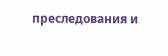преследования и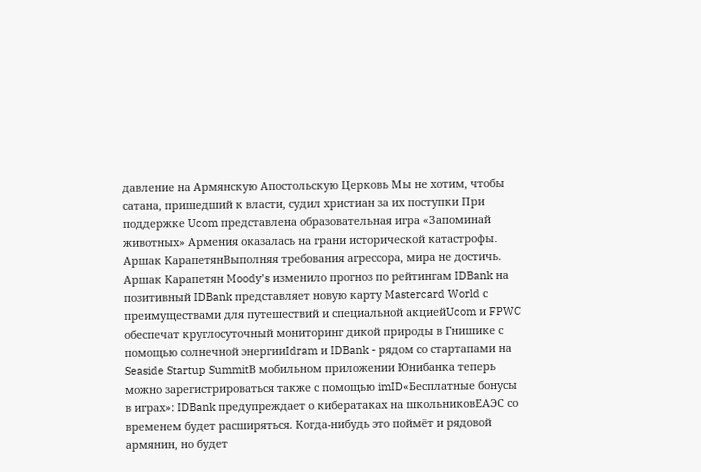давление на Армянскую Апостольскую Церковь Мы не хотим, чтобы сатана, пришедший к власти, судил христиан за их поступки При поддержке Ucom представлена образовательная игра «Запоминай животных» Армения оказалась на грани исторической катастрофы․ Аршак КарапетянВыполняя требования агрессора, мира не достичь. Аршак Карапетян Moody’s изменило прогноз по рейтингам IDBank на позитивный IDBank представляет новую карту Mastercard World с преимуществами для путешествий и специальной акциейUcom и FPWC обеспечат круглосуточный мониторинг дикой природы в Гнишике с помощью солнечной энергииIdram и IDBank - рядом со стартапами на Seaside Startup SummitВ мобильном приложении Юнибанка теперь можно зарегистрироваться также с помощью imID«Бесплатные бонусы в играх»: IDBank предупреждает о кибератаках на школьниковЕАЭС со временем будет расширяться. Когда-нибудь это поймёт и рядовой армянин, но будет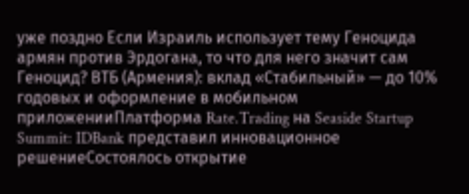уже поздно Если Израиль использует тему Геноцида армян против Эрдогана, то что для него значит сам Геноцид? ВТБ (Армения): вклад «Стабильный» — до 10% годовых и оформление в мобильном приложенииПлатформа Rate.Trading на Seaside Startup Summit: IDBank представил инновационное решениеСостоялось открытие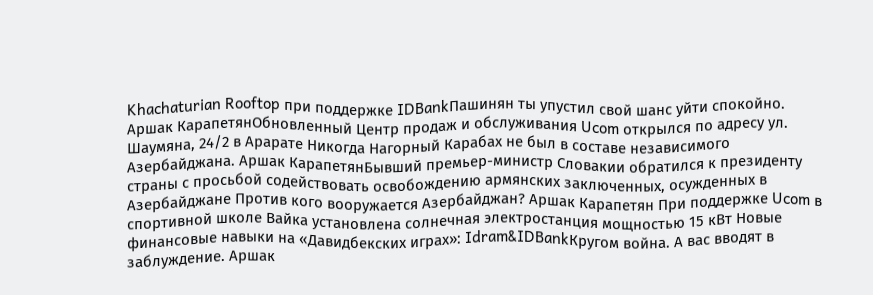Khachaturian Rooftop при поддержке IDBankПашинян ты упустил свой шанс уйти спокойно. Аршак КарапетянОбновленный Центр продаж и обслуживания Ucom открылся по адресу ул. Шаумяна, 24/2 в Арарате Никогда Нагорный Карабах не был в составе независимого Азербайджана. Аршак КарапетянБывший премьер-министр Словакии обратился к президенту страны с просьбой содействовать освобождению армянских заключенных, осужденных в Азербайджане Против кого вооружается Азербайджан? Аршак Карапетян При поддержке Ucom в спортивной школе Вайка установлена солнечная электростанция мощностью 15 кВт Новые финансовые навыки на «Давидбекских играх»: Idram&IDBankКругом война. А вас вводят в заблуждение. Аршак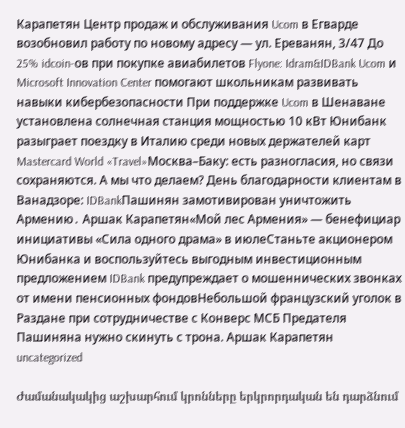Карапетян Центр продаж и обслуживания Ucom в Егварде возобновил работу по новому адресу — ул. Ереванян, 3/47 До 25% idcoin-ов при покупке авиабилетов Flyone: Idram&IDBank Ucom и Microsoft Innovation Center помогают школьникам развивать навыки кибербезопасности При поддержке Ucom в Шенаване установлена солнечная станция мощностью 10 кВт Юнибанк разыграет поездку в Италию среди новых держателей карт Mastercard World «Travel»Москва–Баку: есть разногласия, но связи сохраняются. А мы что делаем? День благодарности клиентам в Ванадзоре: IDBankПашинян замотивирован уничтожить Армению․ Аршак Карапетян«Мой лес Армения» — бенефициар инициативы «Сила одного драма» в июлеСтаньте акционером Юнибанка и воспользуйтесь выгодным инвестиционным предложением IDBank предупреждает о мошеннических звонках от имени пенсионных фондовНебольшой французский уголок в Раздане при сотрудничестве с Конверс МСБ Предателя Пашиняна нужно скинуть с трона. Аршак Карапетян
uncategorized

Ժամանակակից աշխարհում կրոնները երկրորդական են դարձնում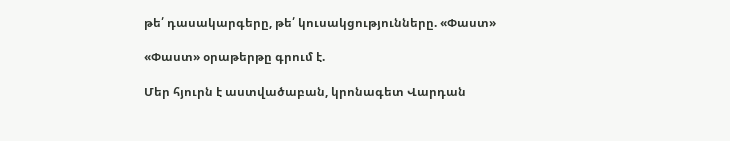թե՛ դասակարգերը, թե՛ կուսակցությունները. «Փաստ»

«Փաստ» օրաթերթը գրում է.

Մեր հյուրն է աստվածաբան, կրոնագետ Վարդան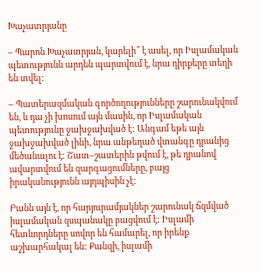Խաչատրյանը

– Պարոն Խաչատրյան, կարելի՞ է ասել, որ Իսլամական պետությունն արդեն պարտվում է, նրա դիրքերը տեղի են տվել:

– Պատերազմական գործողությունները շարունակվում են, և դա չի խոսում այն մասին, որ Իսլամական պետությունը ջախջախված է: Անգամ եթե այն ջախջախված լինի, նրա անթեղած վտանգը դրանից մեծանալու է: Շատ–շատերին թվում է, թե դրանով ավարտվում են զարգացումները, բայց իրականությունն այդպիսին չէ:

Բանն այն է, որ հարյուրամյակներ շարունակ ճզմված իսլամական զսպանակը բացվում է: Իսլամի հետևորդները սովոր են համարել, որ իրենք աշխարհակալ են: Քանզի, իսլամի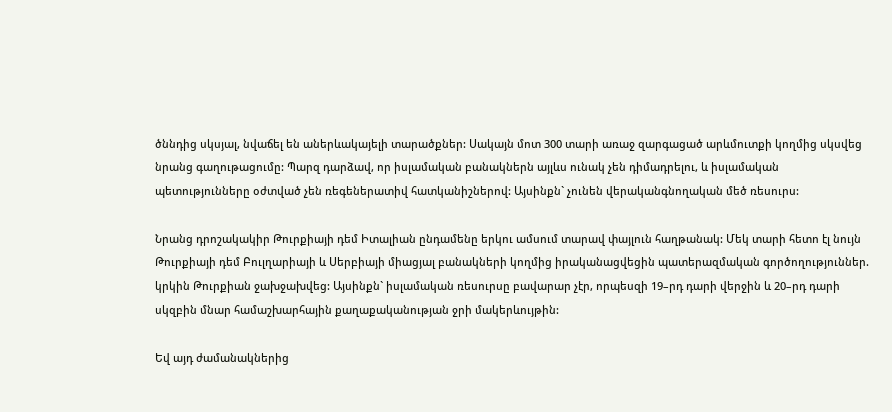ծննդից սկսյալ, նվաճել են աներևակայելի տարածքներ: Սակայն մոտ 300 տարի առաջ զարգացած արևմուտքի կողմից սկսվեց նրանց գաղութացումը: Պարզ դարձավ, որ իսլամական բանակներն այլևս ունակ չեն դիմադրելու, և իսլամական պետությունները օժտված չեն ռեգեներատիվ հատկանիշներով: Այսինքն` չունեն վերականգնողական մեծ ռեսուրս:

Նրանց դրոշակակիր Թուրքիայի դեմ Իտալիան ընդամենը երկու ամսում տարավ փայլուն հաղթանակ: Մեկ տարի հետո էլ նույն Թուրքիայի դեմ Բուլղարիայի և Սերբիայի միացյալ բանակների կողմից իրականացվեցին պատերազմական գործողություններ. կրկին Թուրքիան ջախջախվեց: Այսինքն` իսլամական ռեսուրսը բավարար չէր, որպեսզի 19–րդ դարի վերջին և 20–րդ դարի սկզբին մնար համաշխարհային քաղաքականության ջրի մակերևույթին:

Եվ այդ ժամանակներից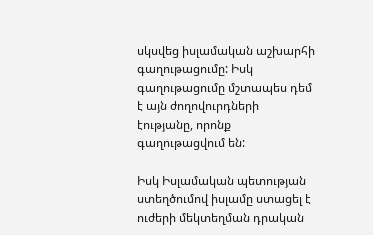սկսվեց իսլամական աշխարհի գաղութացումը: Իսկ գաղութացումը մշտապես դեմ է այն ժողովուրդների էությանը, որոնք գաղութացվում են:

Իսկ Իսլամական պետության ստեղծումով իսլամը ստացել է ուժերի մեկտեղման դրական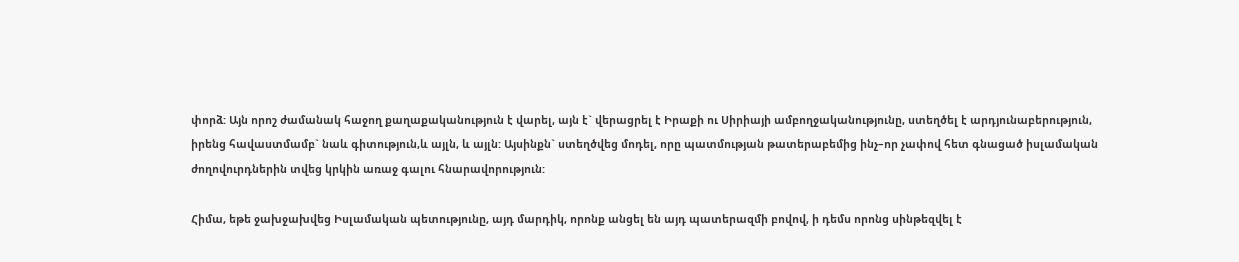փորձ: Այն որոշ ժամանակ հաջող քաղաքականություն է վարել, այն է` վերացրել է Իրաքի ու Սիրիայի ամբողջականությունը, ստեղծել է արդյունաբերություն, իրենց հավաստմամբ` նաև գիտություն,և այլն, և այլն: Այսինքն` ստեղծվեց մոդել, որը պատմության թատերաբեմից ինչ–որ չափով հետ գնացած իսլամական ժողովուրդներին տվեց կրկին առաջ գալու հնարավորություն:

Հիմա, եթե ջախջախվեց Իսլամական պետությունը, այդ մարդիկ, որոնք անցել են այդ պատերազմի բովով, ի դեմս որոնց սինթեզվել է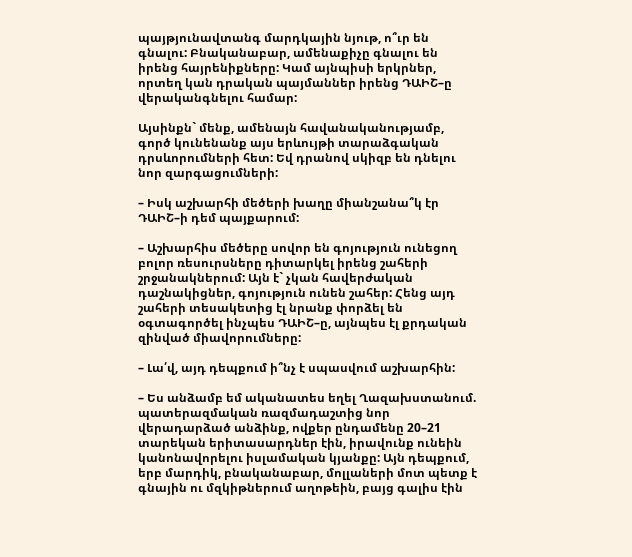պայթյունավտանգ մարդկային նյութ, ո՞ւր են գնալու: Բնականաբար, ամենաքիչը գնալու են իրենց հայրենիքները: Կամ այնպիսի երկրներ, որտեղ կան դրական պայմաններ իրենց ԴԱԻՇ–ը վերականգնելու համար:

Այսինքն` մենք, ամենայն հավանականությամբ, գործ կունենանք այս երևույթի տարաձգական դրսևորումների հետ: Եվ դրանով սկիզբ են դնելու նոր զարգացումների:

– Իսկ աշխարհի մեծերի խաղը միանշանա՞կ էր ԴԱԻՇ–ի դեմ պայքարում:

– Աշխարհիս մեծերը սովոր են գոյություն ունեցող բոլոր ռեսուրսները դիտարկել իրենց շահերի շրջանակներում: Այն է` չկան հավերժական դաշնակիցներ, գոյություն ունեն շահեր: Հենց այդ շահերի տեսակետից էլ նրանք փորձել են օգտագործել ինչպես ԴԱԻՇ–ը, այնպես էլ քրդական զինված միավորումները:

– Լա՛վ, այդ դեպքում ի՞նչ է սպասվում աշխարհին:

– Ես անձամբ եմ ականատես եղել Ղազախստանում. պատերազմական ռազմադաշտից նոր վերադարձած անձինք, ովքեր ընդամենը 20–21 տարեկան երիտասարդներ էին, իրավունք ունեին կանոնավորելու իսլամական կյանքը: Այն դեպքում, երբ մարդիկ, բնականաբար, մոլլաների մոտ պետք է գնային ու մզկիթներում աղոթեին, բայց գալիս էին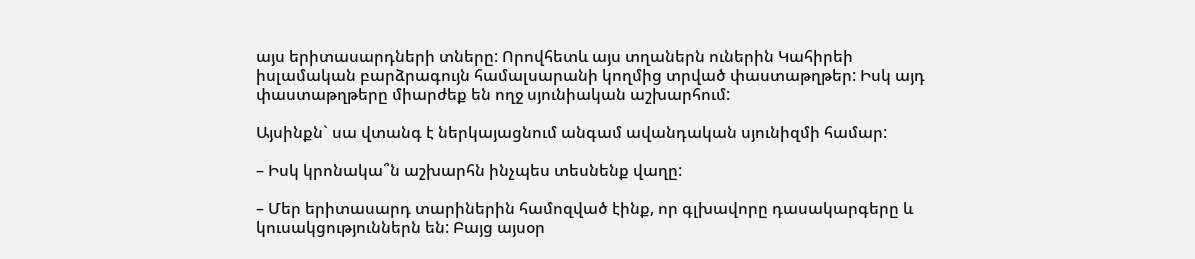այս երիտասարդների տները: Որովհետև այս տղաներն ուներին Կահիրեի իսլամական բարձրագույն համալսարանի կողմից տրված փաստաթղթեր: Իսկ այդ փաստաթղթերը միարժեք են ողջ սյունիական աշխարհում:

Այսինքն` սա վտանգ է ներկայացնում անգամ ավանդական սյունիզմի համար:

– Իսկ կրոնակա՞ն աշխարհն ինչպես տեսնենք վաղը:

– Մեր երիտասարդ տարիներին համոզված էինք, որ գլխավորը դասակարգերը և կուսակցություններն են: Բայց այսօր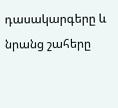դասակարգերը և նրանց շահերը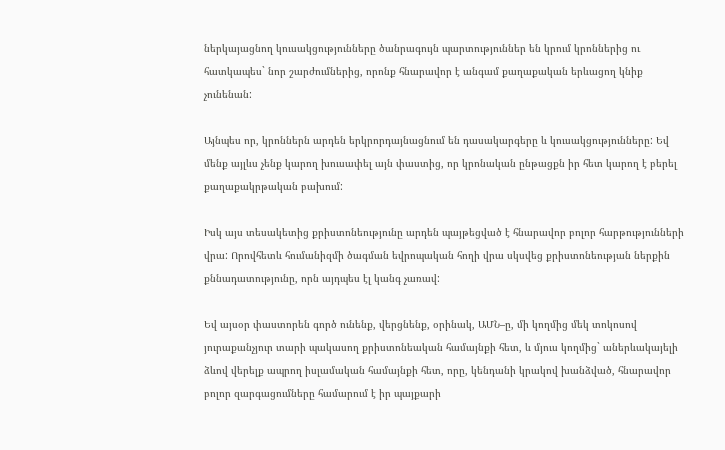ներկայացնող կուսակցությունները ծանրագույն պարտություններ են կրում կրոններից ու հատկապես` նոր շարժումներից, որոնք հնարավոր է անգամ քաղաքական երևացող կնիք չունենան:

Այնպես որ, կրոններն արդեն երկրորդայնացնում են դասակարգերը և կուսակցությունները: Եվ մենք այլևս չենք կարող խուսափել այն փաստից, որ կրոնական ընթացքն իր հետ կարող է բերել քաղաքակրթական բախում:

Իսկ այս տեսակետից քրիստոնեությունը արդեն պայթեցված է հնարավոր բոլոր հարթությունների վրա: Որովհետև հումանիզմի ծագման եվրոպական հողի վրա սկսվեց քրիստոնեության ներքին քննադատությունը, որն այդպես էլ կանգ չառավ:

Եվ այսօր փաստորեն գործ ունենք, վերցնենք, օրինակ, ԱՄՆ–ը, մի կողմից մեկ տոկոսով յուրաքանչյուր տարի պակասող քրիստոնեական համայնքի հետ, և մյուս կողմից` աներևակայելի ձևով վերելք ապրող իսլամական համայնքի հետ, որը, կենդանի կրակով խանձված, հնարավոր բոլոր զարգացումները համարում է իր պայքարի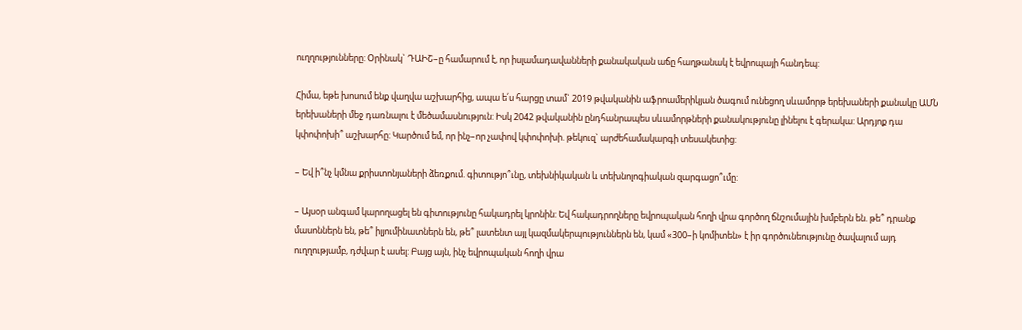ուղղությունները: Օրինակ` ԴԱԻՇ–ը համարում է, որ իսլամադավանների քանակական աճը հաղթանակ է եվրոպայի հանդեպ:

Հիմա, եթե խոսում ենք վաղվա աշխարհից, ապա ե՛ս հարցը տամ` 2019 թվականին աֆրոամերիկյան ծագում ունեցող սևամորթ երեխաների քանակը ԱՄՆ երեխաների մեջ դառնալու է մեծամասնություն: Իսկ 2042 թվականին ընդհանրապես սևամորթների քանակությունը լինելու է գերակա: Արդյոք դա կփոփոխի՞ աշխարհը: Կարծում եմ, որ ինչ–որ չափով կփոփոխի. թեկուզ` արժեհամակարգի տեսակետից:

– Եվ ի՞նչ կմնա քրիստոնյաների ձեռքում. գիտությո՞ւնը, տեխնիկական և տեխնոլոգիական զարգացո՞ւմը:

– Այսօր անգամ կարողացել են գիտությունը հակադրել կրոնին: Եվ հակադրողները եվրոպական հողի վրա գործող ճնշումային խմբերն են. թե՞ դրանք մասոններն են, թե՞ իլյումինատներն են, թե՞ լատենտ այլ կազմակերպություններն են, կամ «300–ի կոմիտեն» է իր գործունեությունը ծավալում այդ ուղղությամբ, դժվար է ասել: Բայց այն, ինչ եվրոպական հողի վրա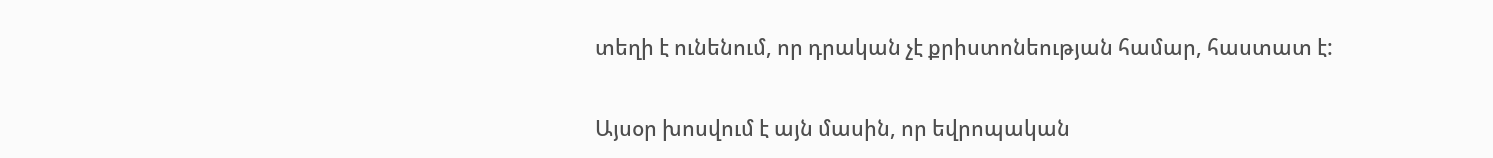տեղի է ունենում, որ դրական չէ քրիստոնեության համար, հաստատ է:

Այսօր խոսվում է այն մասին, որ եվրոպական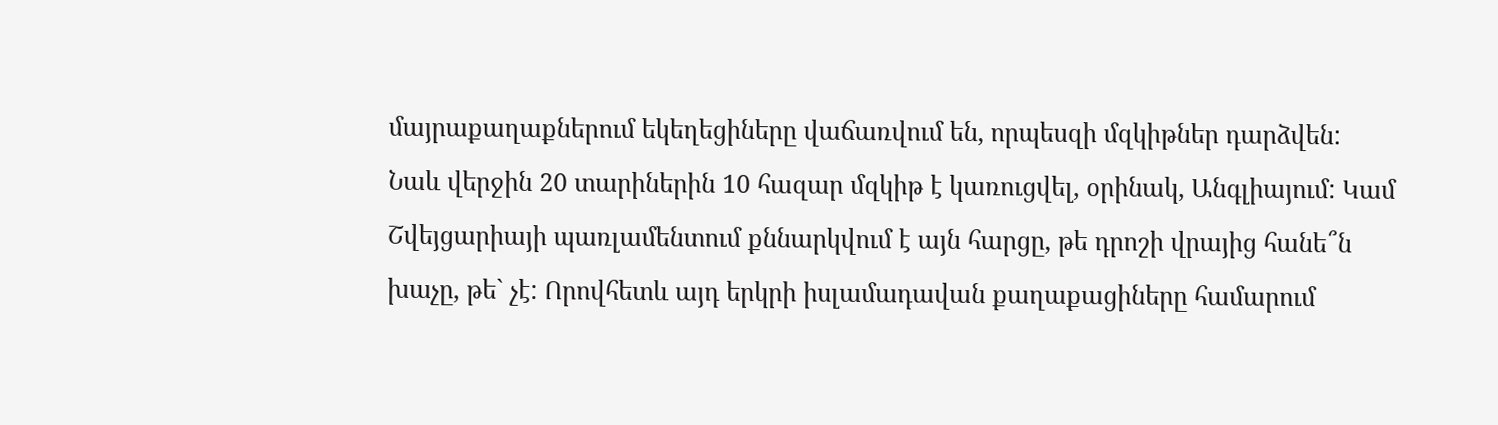մայրաքաղաքներում եկեղեցիները վաճառվում են, որպեսզի մզկիթներ դարձվեն: Նաև վերջին 20 տարիներին 10 հազար մզկիթ է կառուցվել, օրինակ, Անգլիայում: Կամ Շվեյցարիայի պառլամենտում քննարկվում է այն հարցը, թե դրոշի վրայից հանե՞ն խաչը, թե` չէ: Որովհետև այդ երկրի իսլամադավան քաղաքացիները համարում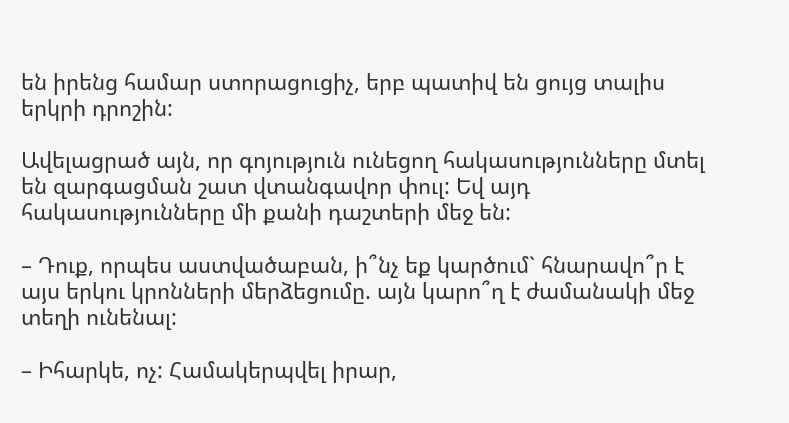են իրենց համար ստորացուցիչ, երբ պատիվ են ցույց տալիս երկրի դրոշին:

Ավելացրած այն, որ գոյություն ունեցող հակասությունները մտել են զարգացման շատ վտանգավոր փուլ: Եվ այդ հակասությունները մի քանի դաշտերի մեջ են:

– Դուք, որպես աստվածաբան, ի՞նչ եք կարծում` հնարավո՞ր է այս երկու կրոնների մերձեցումը. այն կարո՞ղ է ժամանակի մեջ տեղի ունենալ:

– Իհարկե, ոչ: Համակերպվել իրար,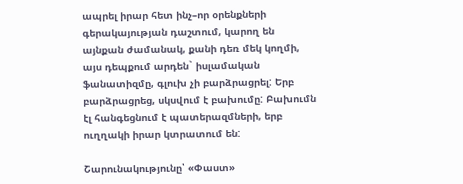ապրել իրար հետ ինչ–որ օրենքների գերակայության դաշտում, կարող են այնքան ժամանակ, քանի դեռ մեկ կողմի, այս դեպքում արդեն` իսլամական ֆանատիզմը, գլուխ չի բարձրացրել: Երբ բարձրացրեց, սկսվում է բախումը: Բախումն էլ հանգեցնում է պատերազմների, երբ ուղղակի իրար կտրատում են:

Շարունակությունը՝ «Փաստ»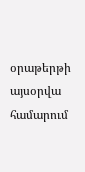օրաթերթի այսօրվա համարում